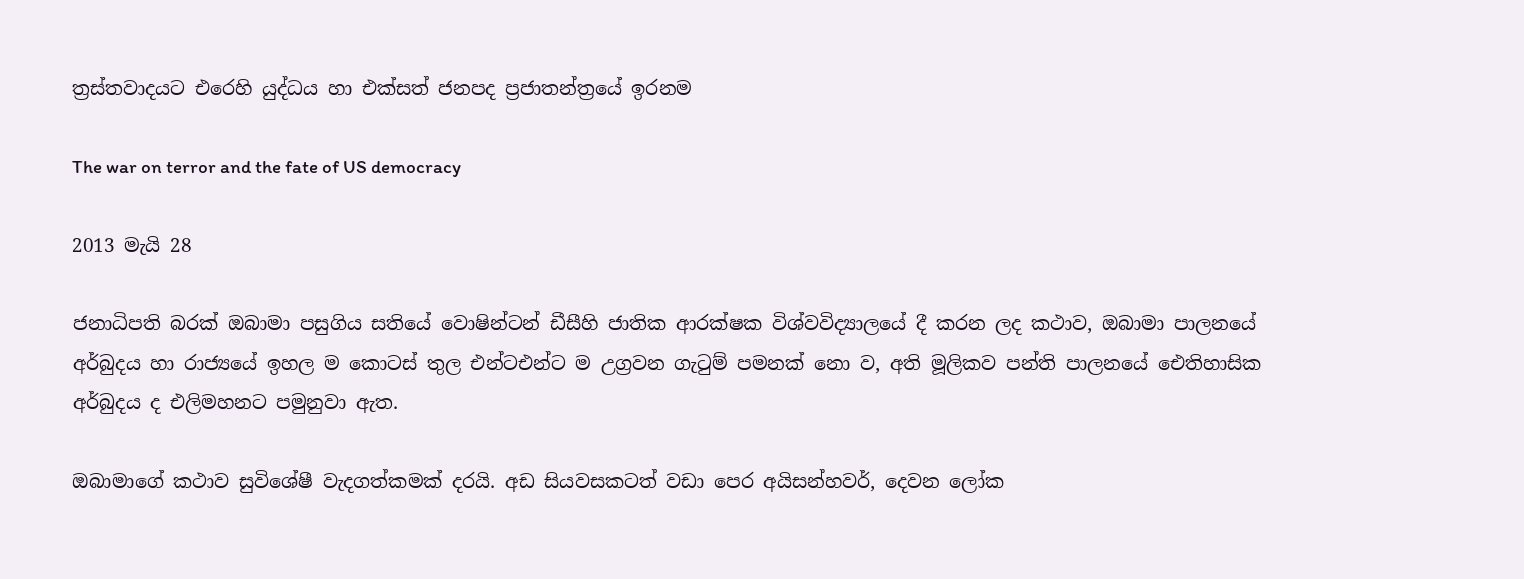ත්‍රස්තවාදයට එරෙහි යුද්ධය හා එක්සත් ජනපද ප්‍රජාතන්ත්‍රයේ ඉරනම

The war on terror and the fate of US democracy

2013 මැයි 28

ජනාධිපති බරක් ඔබාමා පසුගිය සතියේ වොෂින්ටන් ඩීසීහි ජාතික ආරක්ෂක විශ්වවිද්‍යාලයේ දී කරන ලද කථාව, ඔබාමා පාලනයේ අර්බුදය හා රාජ්‍යයේ ඉහල ම කොටස් තුල එන්ටඑන්ට ම උග්‍රවන ගැටුම් පමනක් නො ව, අති මූලිකව පන්ති පාලනයේ ඓතිහාසික අර්බුදය ද එලිමහනට පමුනුවා ඇත.

ඔබාමාගේ කථාව සුවිශේෂී වැදගත්කමක් දරයි. අඩ සියවසකටත් වඩා පෙර අයිසන්හවර්, දෙවන ලෝක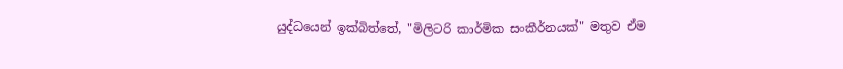යුද්ධයෙන් ඉක්බිත්තේ, "මිලිටරි කාර්මික සංකීර්නයක්" මතුව ඒම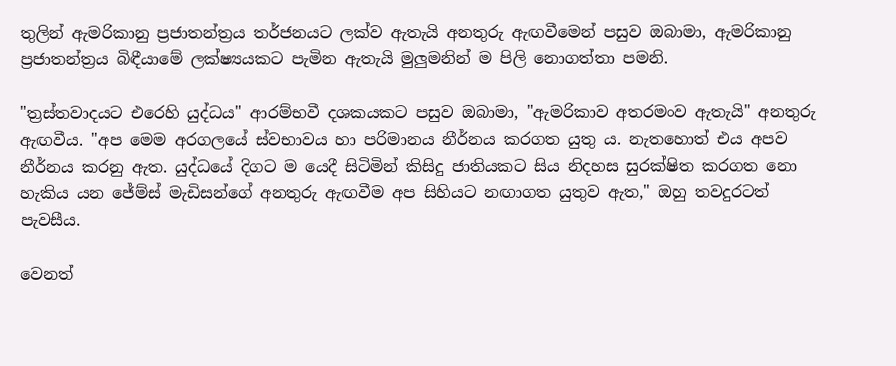තුලින් ඇමරිකානු ප්‍රජාතන්ත්‍රය තර්ජනයට ලක්ව ඇතැයි අනතුරු ඇඟවීමෙන් පසුව ඔබාමා, ඇමරිකානු ප්‍රජාතන්ත්‍රය බිඳීයාමේ ලක්ෂ්‍යයකට පැමින ඇතැයි මුලුමනින් ම පිලි නොගත්තා පමනි.

"ත්‍රස්තවාදයට එරෙහි යුද්ධය" ආරම්භවී දශකයකට පසුව ඔබාමා, "ඇමරිකාව අතරමංව ඇතැයි" අනතුරු ඇඟවීය. "අප මෙම අරගලයේ ස්වභාවය හා පරිමානය නීර්නය කරගත යුතු ය. නැතහොත් එය අපව නීර්නය කරනු ඇත. යුද්ධයේ දිගට ම යෙදී සිටිමින් කිසිදු ජාතියකට සිය නිදහස සුරක්ෂිත කරගත නො හැකිය යන ජේම්ස් මැඩිසන්ගේ අනතුරු ඇඟවීම අප සිහියට නඟාගත යුතුව ඇත," ඔහු තවදුරටත් පැවසීය.

වෙනත්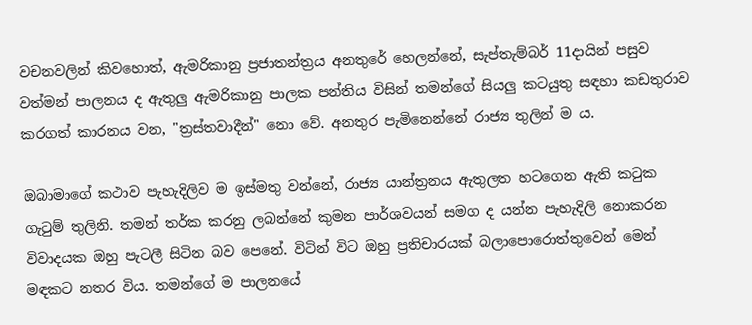වචනවලින් කිවහොත්, ඇමරිකානු ප්‍රජාතන්ත්‍රය අනතුරේ හෙලන්නේ, සැප්තැම්බර් 11දායින් පසුව වත්මන් පාලනය ද ඇතුලු ඇමරිකානු පාලක පන්තිය විසින් තමන්ගේ සියලු කටයුතු සඳහා කඩතුරාව කරගත් කාරනය වන, "ත්‍රස්තවාදීන්" නො වේ. අනතුර පැමිනෙන්නේ රාජ්‍ය තුලින් ම ය.

ඔබාමාගේ කථාව පැහැදිලිව ම ඉස්මතු වන්නේ, රාජ්‍ය යාන්ත්‍රනය ඇතුලත හටගෙන ඇති කටුක ගැටුම් තුලිනි. තමන් තර්ක කරනු ලබන්නේ කුමන පාර්ශවයන් සමග ද යන්න පැහැදිලි නොකරන විවාදයක ඔහු පැටලී සිටින බව පෙනේ. විටින් විට ඔහු ප්‍රතිචාරයක් බලාපොරොත්තුවෙන් මෙන් මඳකට නතර විය. තමන්ගේ ම පාලනයේ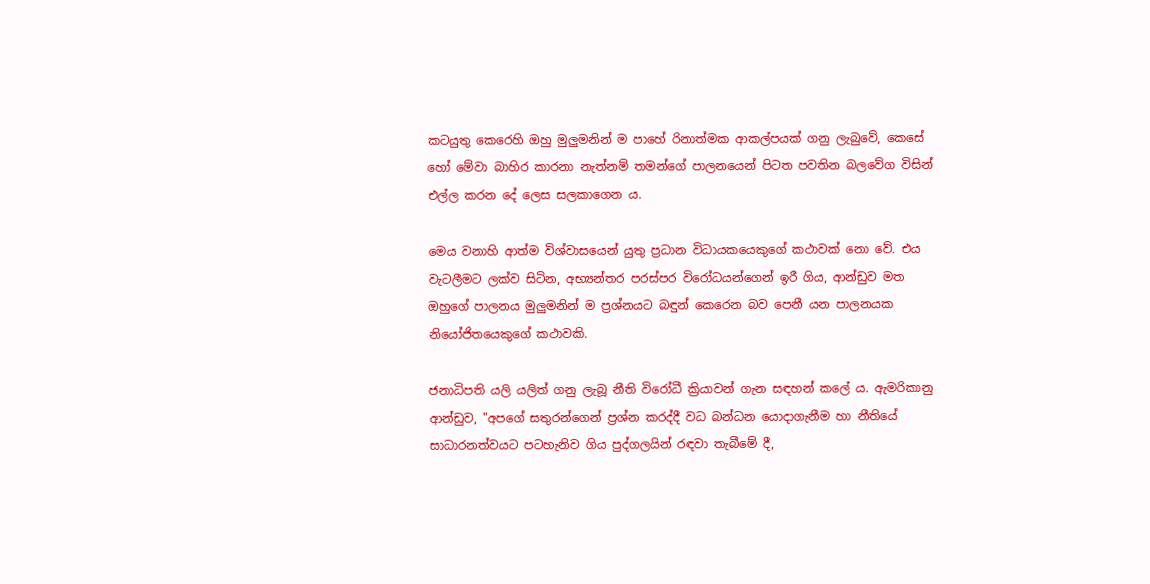කටයුතු කෙරෙහි ඔහු මුලුමනින් ම පාහේ රිනාත්මක ආකල්පයක් ගනු ලැබුවේ, කෙසේ හෝ මේවා බාහිර කාරනා නැත්නම් තමන්ගේ පාලනයෙන් පිටත පවතින බලවේග විසින් එල්ල කරන දේ ලෙස සලකාගෙන ය.

මෙය වනාහි ආත්ම විශ්වාසයෙන් යුතු ප්‍රධාන විධායකයෙකුගේ කථාවක් නො වේ. එය වැටලීමට ලක්ව සිටින, අභ්‍යන්තර පරස්පර විරෝධයන්ගෙන් ඉරී ගිය, ආන්ඩුව මත ඔහුගේ පාලනය මුලුමනින් ම ප්‍රශ්නයට බඳුන් කෙරෙන බව පෙනී යන පාලනයක නියෝජිතයෙකුගේ කථාවකි.

ජනාධිපති යලි යලිත් ගනු ලැබූ නීති විරෝධී ක්‍රියාවන් ගැන සඳහන් කලේ ය. ඇමරිකානු ආන්ඩුව, "අපගේ සතුරන්ගෙන් ප්‍රශ්න කරද්දී වධ බන්ධන යොදාගැනීම හා නීතියේ සාධාරනත්වයට පටහැනිව ගිය පුද්ගලයින් රඳවා තැබීමේ දී,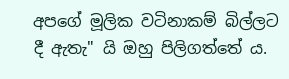අපගේ මූලික වටිනාකම් බිල්ලට දී ඇතැ" යි ඔහු පිලිගත්තේ ය.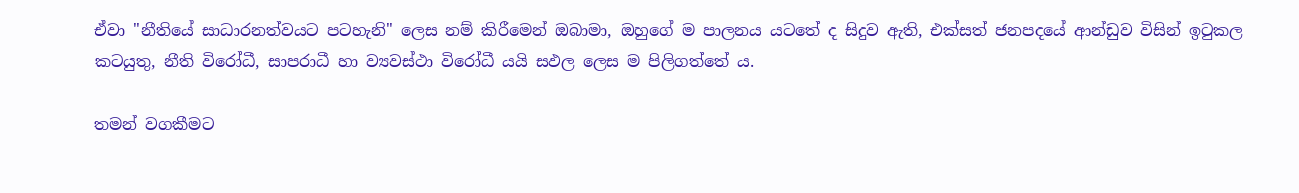ඒවා "නීතියේ සාධාරනත්වයට පටහැනි" ලෙස නම් කිරීමෙන් ඔබාමා, ඔහුගේ ම පාලනය යටතේ ද සිදුව ඇති, එක්සත් ජනපදයේ ආන්ඩුව විසින් ඉටුකල කටයුතු, නීති විරෝධී, සාපරාධී හා ව්‍යවස්ථා විරෝධී යයි සඵල ලෙස ම පිලිගත්තේ ය.

තමන් වගකීමට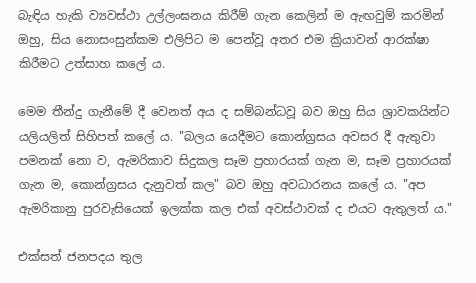බැඳිය හැකි ව්‍යවස්ථා උල්ලංඝනය කිරීම් ගැන කෙලින් ම ඇඟවුම් කරමින් ඔහු, සිය නොසංසුන්කම එලිපිට ම පෙන්වූ අතර එම ක්‍රියාවන් ආරක්ෂා කිරීමට උත්සාහ කලේ ය.

මෙම තීන්දු ගැනීමේ දී වෙනත් අය ද සම්බන්ධවූ බව ඔහු සිය ශ්‍රාවකයින්ට යලියලිත් සිහිපත් කලේ ය. "බලය යෙදීමට කොන්ග්‍රසය අවසර දී ඇතුවා පමනක් නො ව, ඇමරිකාව සිදුකල සෑම ප්‍රහාරයක් ගැන ම, සෑම ප්‍රහාරයක් ගැන ම, කොන්ග්‍රසය දැනුවත් කල" බව ඔහු අවධාරනය කලේ ය. "අප ඇමරිකානු පුරවැසියෙක් ඉලක්ක කල එක් අවස්ථාවක් ද එයට ඇතුලත් ය."

එක්සත් ජනපදය තුල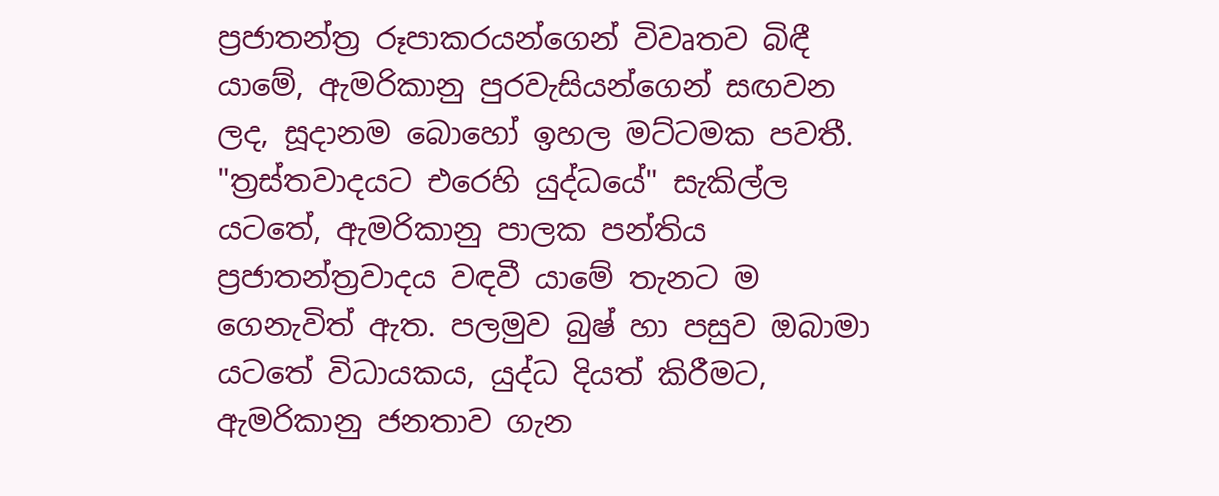ප්‍රජාතන්ත්‍ර රූපාකරයන්ගෙන් විවෘතව බිඳී යාමේ, ඇමරිකානු පුරවැසියන්ගෙන් සඟවන ලද, සූදානම බොහෝ ඉහල මට්ටමක පවතී. "ත්‍රස්තවාදයට එරෙහි යුද්ධයේ" සැකිල්ල යටතේ, ඇමරිකානු පාලක පන්තිය ප්‍රජාතන්ත්‍රවාදය වඳවී යාමේ තැනට ම ගෙනැවිත් ඇත. පලමුව බුෂ් හා පසුව ඔබාමා යටතේ විධායකය, යුද්ධ දියත් කිරීමට, ඇමරිකානු ජනතාව ගැන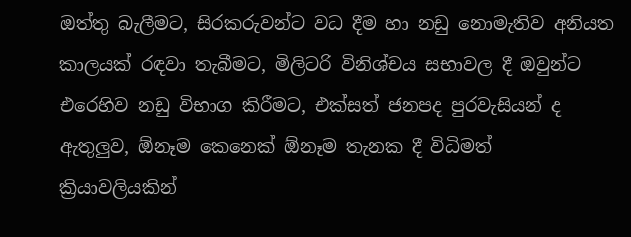ඔත්තු බැලීමට, සිරකරුවන්ට වධ දීම හා නඩු නොමැතිව අනියත කාලයක් රඳවා තැබීමට, මිලිටරි විනිශ්චය සභාවල දී ඔවුන්ට එරෙහිව නඩු විභාග කිරීමට, එක්සත් ජනපද පුරවැසියන් ද ඇතුලුව, ඕනෑම කෙනෙක් ඕනෑම තැනක දී විධිමත් ක්‍රියාවලියකින්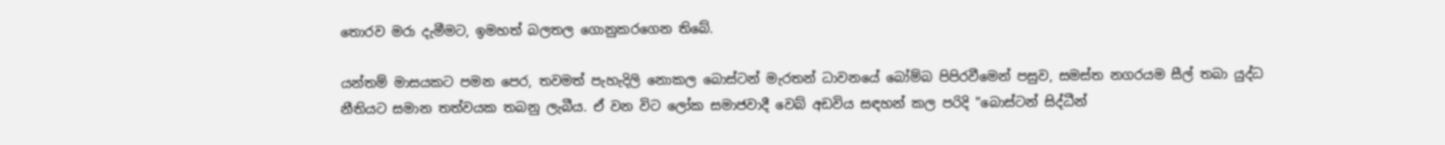තොරව මරා දැමීමට, ඉමහත් බලතල ගොනුකරගෙන තිබේ.

යන්තම් මාසයකට පමන පෙර, තවමත් පැහැදිලි නොකල බොස්ටන් මැරතන් ධාවනයේ බෝම්බ පිපිරවීමෙන් පසුව, සමස්ත නගරයම සීල් තබා යුද්ධ නීතියට සමාන තත්වයක තබනු ලැබීය. ඒ වන විට ලෝක සමාජවාදී වෙබ් අඩවිය සඳහන් කල පරිදි "බොස්ටන් සිද්ධීන්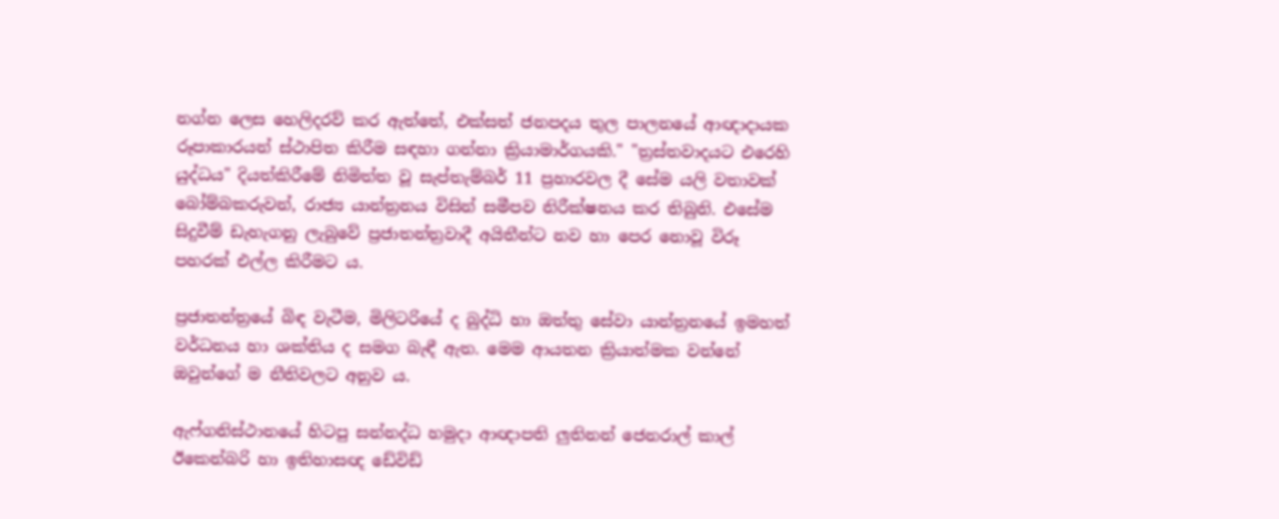නග්න ලෙස හෙලිදරව් කර ඇත්තේ, එක්සත් ජනපදය තුල පාලනයේ ආඥාදායක රූපාකාරයන් ස්ථාපිත කිරීම සඳහා ගන්නා ක්‍රියාමාර්ගයකි." "ත්‍රස්තවාදයට එරෙහි යුද්ධය" දියත්කිරීමේ නිමිත්ත වූ සැප්තැම්බර් 11 ප්‍රහාරවල දී සේම යලි වතාවක් බෝම්බකරුවන්, රාජ්‍ය යාන්ත්‍රනය විසින් සමීපව නිරීක්ෂනය කර තිබුනි. එසේම සිදුවීම් ඩැහැගනු ලැබුවේ ප්‍රජාතන්ත්‍රවාදී අයිතීන්ට නව හා පෙර නොවූ විරූ පහරක් එල්ල කිරීමට ය.

ප්‍රජාතන්ත්‍රයේ බිඳ වැටීම, මිලිටරියේ ද බුද්ධි හා ඔත්තු සේවා යාන්ත්‍රනයේ ඉමහත් වර්ධනය හා ශක්තිය ද සමග බැඳී ඇත. මෙම ආයතන ක්‍රියාත්මක වන්නේ ඔවුන්ගේ ම නීතිවලට අනුව ය.

ඇෆ්ගනිස්ථානයේ හිටපු සන්නද්ධ හමුදා ආඥාපති ලුතිනන් ජෙනරාල් කාල් ඊකෙන්බරි හා ඉතිහාසඥ ඩේවිඩ්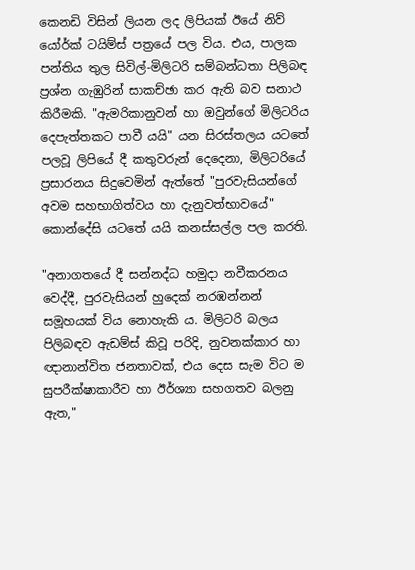කෙනඩි විසින් ලියන ලද ලිපියක් ඊයේ නිව් යෝර්ක් ටයිම්ස් පත්‍රයේ පල විය. එය, පාලක පන්තිය තුල සිවිල්-මිලිටරි සම්බන්ධතා පිලිබඳ ප්‍රශ්න ගැඹුරින් සාකච්ඡා කර ඇති බව සනාථ කිරීමකි. "ඇමරිකානුවන් හා ඔවුන්ගේ මිලිටරිය දෙපැත්තකට පාවී යයි" යන සිරස්තලය යටතේ පලවූ ලිපියේ දී කතුවරුන් දෙදෙනා, මිලිටරියේ ප්‍රසාරනය සිදුවෙමින් ඇත්තේ "පුරවැසියන්ගේ අවම සහභාගිත්වය හා දැනුවත්භාවයේ" කොන්දේසි යටතේ යයි කනස්සල්ල පල කරති.

"අනාගතයේ දී සන්නද්ධ හමුදා නවීකරනය වෙද්දී, පුරවැසියන් හුදෙක් නරඹන්නන් සමූහයක් විය නොහැකි ය. මිලිටරි බලය පිලිබඳව ඇඩම්ස් කිවූ පරිදි, නුවනක්කාර හා ඥානාන්විත ජනතාවක්, එය දෙස සැම විට ම සුපරීක්ෂාකාරීව හා ඊර්ශ්‍යා සහගතව බලනු ඇත,"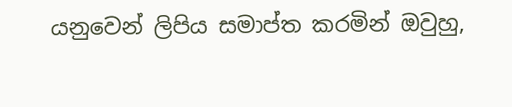යනුවෙන් ලිපිය සමාප්ත කරමින් ඔවුහු,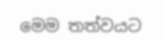මෙම තත්වයට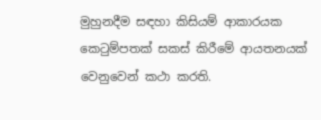මුහුනදීම සඳහා කිසියම් ආකාරයක කෙටුම්පතක් සකස් කිරීමේ ආයතනයක් වෙනුවෙන් කථා කරති.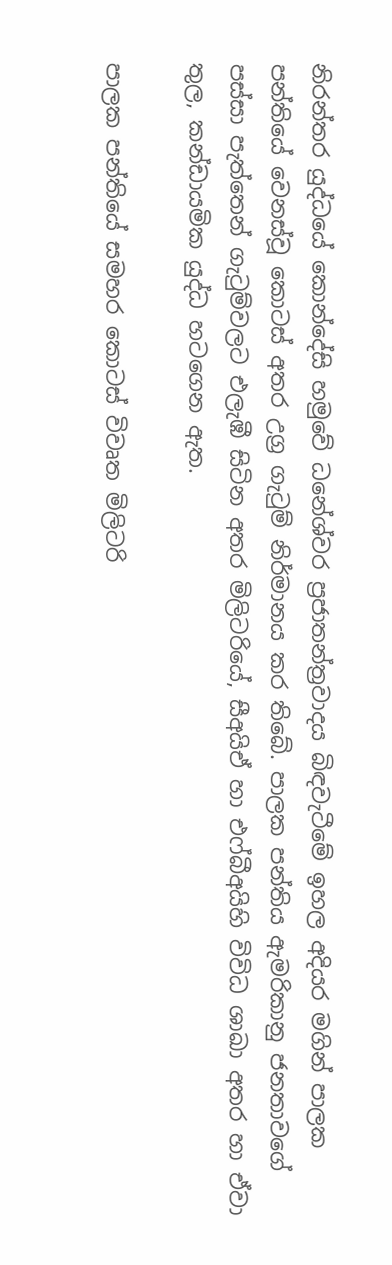නිරන්තර යුද්ධයේ කොන්දේසි හමුවේ ධනේශ්වර ප්‍රජාතන්ත්‍රවාද‍ය බිඳවැටීමේ ඉහල අදියර මගින් පාලක පන්තියේ වෙනස්වූ කොටස් අතර උග්‍ර ගැටුම් නිර්මානය කර තිබේ. පාලක පන්තිය ඇමරිකානු ජනතාවගේ පස්සා පැත්තෙන් ගැටුම්වලට එලැඹී සිටින අතර මිලිටරියේ, සීඅයිඒ හා එෆ්බීඅයිහි විවිධ ශාඛා අතර හා ඒවා තුල, කන්ඩායමික යුද්ධ හටගෙන ඇත.

පාලක පන්තියේ සමහර කොටස් විවෘත මිලිටරි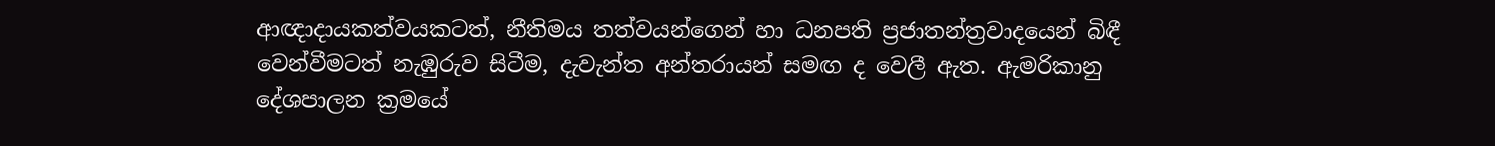ආඥාදායකත්වයකටත්, නීතිමය තත්වයන්ගෙන් හා ධනපති ප්‍රජාතන්ත්‍රවාදයෙන් බිඳී වෙන්වීමටත් නැඹුරුව සිටීම, දැවැන්ත අන්තරායන් සමඟ ද වෙලී ඇත. ඇමරිකානු දේශපාලන ක්‍රමයේ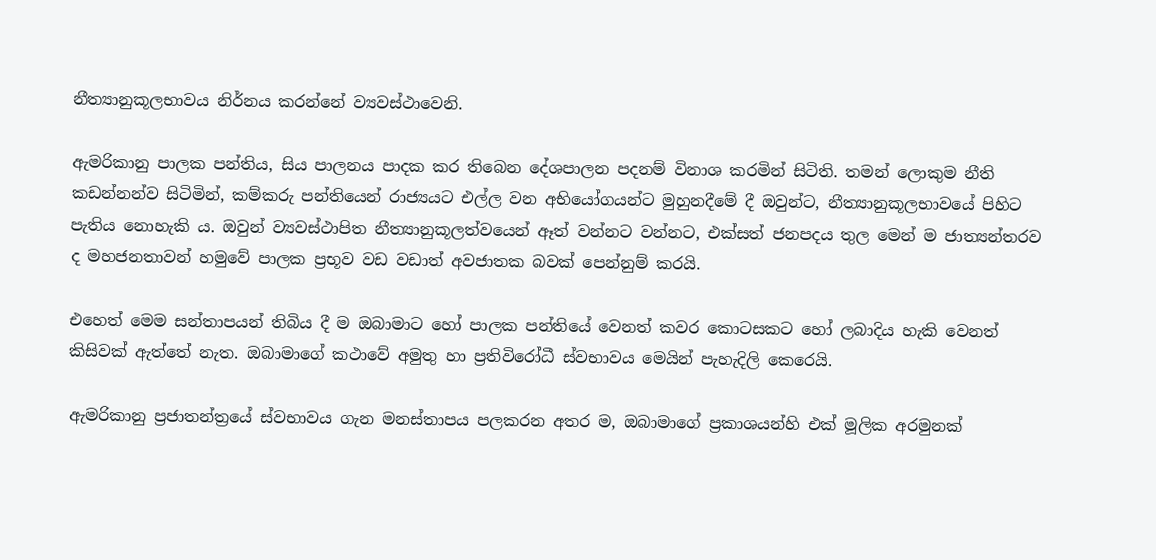නීත්‍යානුකූලභාවය නිර්නය කරන්නේ ව්‍යවස්ථාවෙනි.

ඇමරිකානු පාලක පන්තිය, සිය පාලනය පාදක කර තිබෙන දේශපාලන පදනම් විනාශ කරමින් සිටිති. තමන් ලොකුම නීති කඩන්නන්ව සිටිමින්, කම්කරු පන්තියෙන් රාජ්‍යයට එල්ල වන අභියෝගයන්ට මුහුනදීමේ දී ඔවුන්ට, නීත්‍යානුකූලභාවයේ පිහිට පැතිය නොහැකි ය. ඔවුන් ව්‍යවස්ථාපිත නීත්‍යානුකූලත්වයෙන් ඈත් වන්නට වන්නට, එක්සත් ජනපදය තුල මෙන් ම ජාත්‍යන්තරව ද මහජනතාවන් හමුවේ පාලක ප්‍රභූව වඩ වඩාත් අවජාතක බවක් පෙන්නුම් කරයි.

එහෙත් මෙම සන්තාපයන් තිබිය දී ම ඔබාමාට හෝ පාලක පන්තියේ වෙනත් කවර කොටසකට හෝ ලබාදිය හැකි වෙනත් කිසිවක් ඇත්තේ නැත. ඔබාමාගේ කථාවේ අමුතු හා ප්‍රතිවිරෝධී ස්වභාවය මෙයින් පැහැදිලි කෙරෙයි.

ඇමරිකානු ප්‍රජාතන්ත්‍රයේ ස්වභාවය ගැන මනස්තාපය පලකරන අතර ම, ඔබාමාගේ ප්‍රකාශයන්හි එක් මූලික අරමුනක්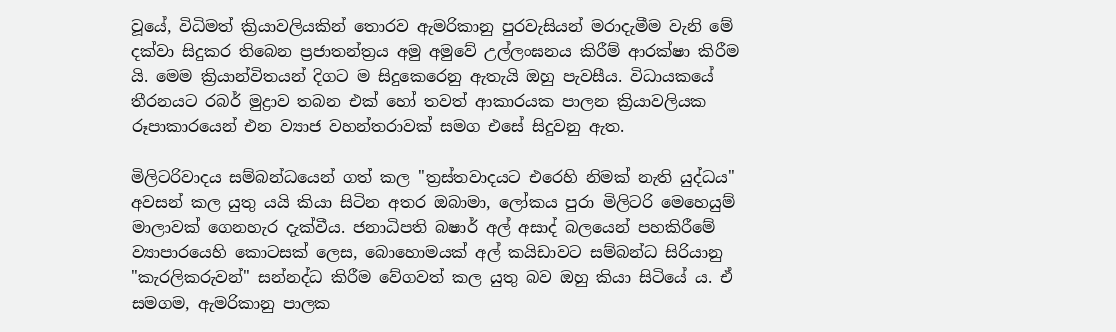වූයේ, විධිමත් ක්‍රියාවලියකින් තොරව ඇමරිකානු පුරවැසියන් මරාදැමීම වැනි මේ දක්වා සිදුකර තිබෙන ප්‍රජාතන්ත්‍රය අමු අමුවේ උල්ලංඝනය කිරීම් ආරක්ෂා කිරීම යි. මෙම ක්‍රියාන්විතයන් දිගට ම සිදුකෙරෙනු ඇතැයි ඔහු පැවසීය. විධායකයේ තීරනයට රබර් මුද්‍රාව තබන එක් හෝ තවත් ආකාරයක පාලන ක්‍රියාවලියක රූපාකාරයෙන් එන ව්‍යාජ වහන්තරාවක් සමග එසේ සිදුවනු ඇත.

මිලිටරිවාදය සම්බන්ධයෙන් ගත් කල "ත්‍රස්තවාදයට එරෙහි නිමක් නැති යුද්ධය" අවසන් කල යුතු යයි කියා සිටින අතර ඔබාමා, ලෝකය පුරා මිලිටරි මෙහෙ‍යුම් මාලාවක් ගෙනහැර දැක්වීය. ජනාධිපති බෂාර් අල් අසාද් බලයෙන් පහකිරීමේ ව්‍යාපාරයෙහි කොටසක් ලෙස, බොහොමයක් අල් කයිඩාවට සම්බන්ධ සිරියානු "කැරලිකරුවන්" සන්නද්ධ කිරීම වේගවත් කල යුතු බව ඔහු කියා සිටියේ ය. ඒ සමගම, ඇමරිකානු පාලක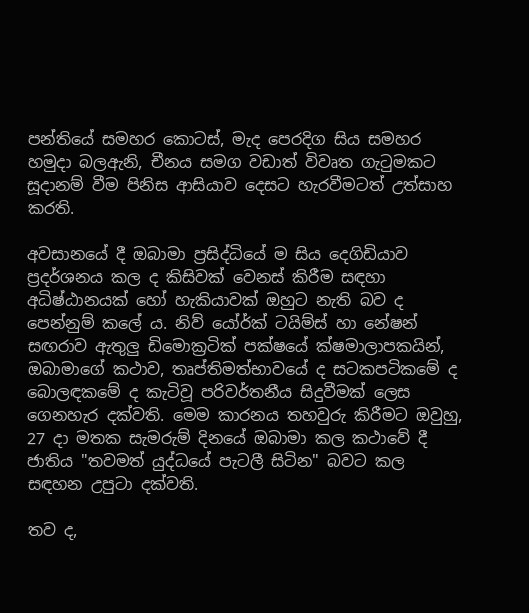පන්තියේ සමහර කොටස්, මැද පෙරදිග සිය සමහර හමුදා බලඇනි, චීනය සමග වඩාත් විවෘත ගැටුමකට සූදානම් වීම පිනිස ආසියාව දෙසට හැරවීමටත් උත්සාහ කරති.

අවසානයේ දී ඔබාමා ප්‍රසිද්ධියේ ම සිය දෙගිඩියාව ප්‍රදර්ශනය කල ද කිසිවක් වෙනස් කිරීම සඳහා අධිෂ්ඨානයක් හෝ හැකියාවක් ඔහුට නැති බව ද පෙන්නුම් කලේ ය. නිව් යෝර්ක් ටයිම්ස් හා නේෂන් සඟරාව ඇතුලු ඩිමොක්‍රටික් පක්ෂයේ ක්ෂමාලාපකයින්, ඔබාමාගේ කථාව, තෘප්තිමත්භාවයේ ද සටකපටිකමේ ද බොලඳකමේ ද කැටිවූ පරිවර්තනීය සිදුවීමක් ලෙස ගෙනහැර දක්වති. මෙම කාරනය තහවුරු කිරීමට ඔවුහු, 27 දා මතක සැමරුම් දිනයේ ඔබාමා කල කථාවේ දී ජාතිය "තවමත් යුද්ධයේ පැටලී සිටින" බවට කල සඳහන උපුටා දක්වති.

තව ද,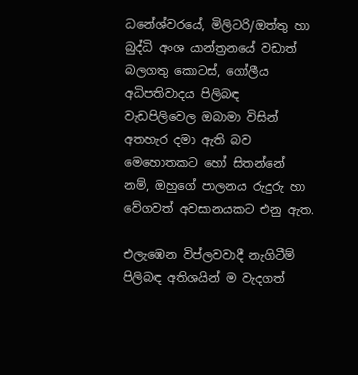ධනේශ්වරයේ, මිලිටරි/ඔත්තු හා බුද්ධි අංශ යාන්ත්‍රනයේ වඩාත් බලගතු කොටස්, ගෝලීය අධිපතිවාදය පිලිබඳ වැඩපිලිවෙල ඔබාමා විසින් අතහැර දමා ඇති බව මෙහොතකට හෝ සිතන්නේ නම්, ඔහුගේ පාලනය රුදුරු හා වේගවත් අවසානයකට එනු ඇත.

එලැඹෙන විප්ලවවාදී නැගිටීම් පිලිබඳ අතිශයින් ම වැදගත්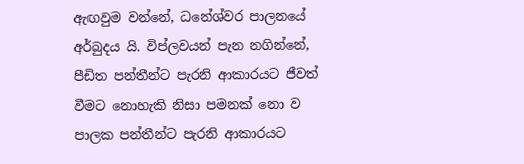ඇඟවුම වන්නේ, ධනේශ්වර පාලනයේ අර්බුදය යි. විප්ලවයන් පැන නගින්නේ, පීඩිත පන්තීන්ට පැරනි ආකාරයට ජීවත් වීමට නොහැකි නිසා පමනක් නො ව පාලක පන්තීන්ට පැරනි ආකාරයට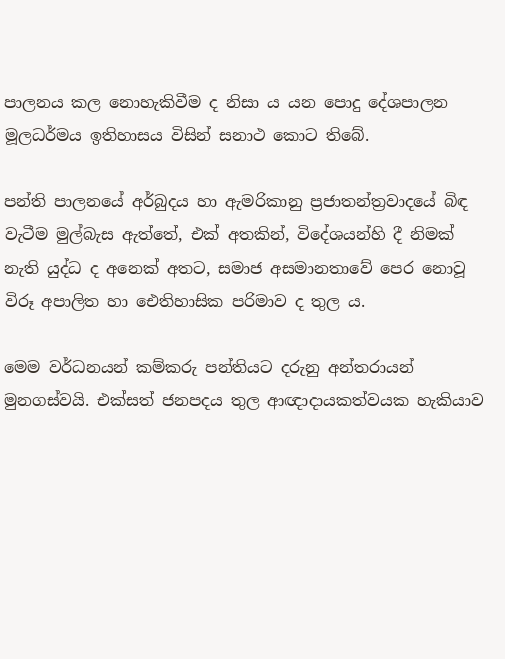පාලනය කල නොහැකිවීම ද නිසා ය යන පොදු දේශපාලන මූලධර්මය ඉතිහාසය විසින් සනාථ කොට තිබේ.

පන්ති පාලනයේ අර්බුදය හා ඇමරිකානු ප්‍රජාතන්ත්‍රවාදයේ බිඳ වැටීම මුල්බැස ඇත්තේ, එක් අතකින්, විදේශයන්හි දී නිමක් නැති යුද්ධ ද අනෙක් අතට, සමාජ අසමානතාවේ පෙර නොවූ විරූ අපාලිත හා ඓතිහාසික පරිමාව ද තුල ය.

මෙම වර්ධනයන් කම්කරු පන්තියට දරුනු අන්තරායන් මුනගස්වයි. එක්සත් ජනපදය තුල ආඥාදායකත්වයක හැකියාව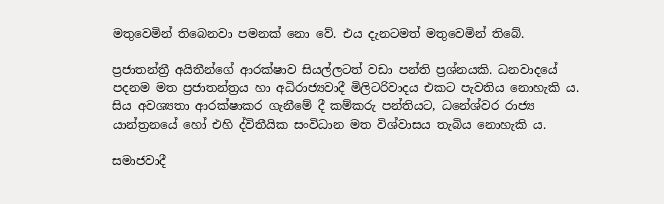මතුවෙමින් තිබෙනවා පමනක් නො වේ. එය දැනටමත් මතුවෙමින් තිබේ.

ප්‍රජාතන්ත්‍රී අයිතීන්ගේ ආරක්ෂාව සියල්ලටත් වඩා පන්ති ප්‍රශ්නයකි. ධනවාදයේ පදනම මත ප්‍රජාතන්ත්‍රය හා අධිරාජ්‍යවාදී මිලිටරිවාදය එකට පැවතිය නොහැකි ය. සිය අවශ්‍යතා ආරක්ෂාකර ගැනීමේ දී කම්කරු පන්තියට, ධනේශ්වර රාජ්‍ය යාන්ත්‍රනයේ හෝ එහි ද්විතීයික සංවිධාන මත විශ්වාසය තැබිය නොහැකි ය.

සමාජවාදී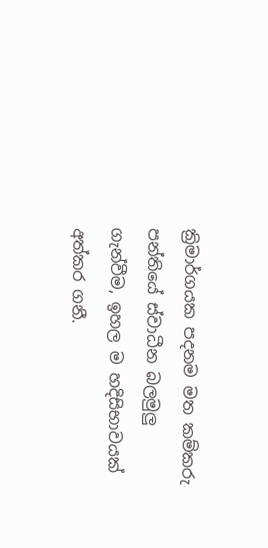ක්‍රිමාර්ගයක පදනම මත කම්කරු පන්තියේ ස්වාධීන බලමුලු ගැන්වීම, ඉහල ම හදිසිභාවයක් අත්කර ගනී.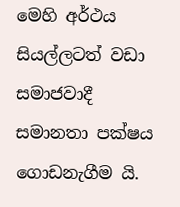මෙහි අර්ථය සියල්ලටත් වඩා සමාජවාදී සමානතා පක්ෂය ගොඩනැගීම යි.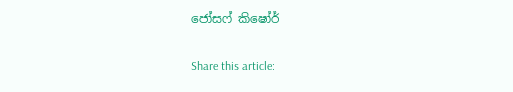ජෝසෆ් කිෂෝර්

Share this article: